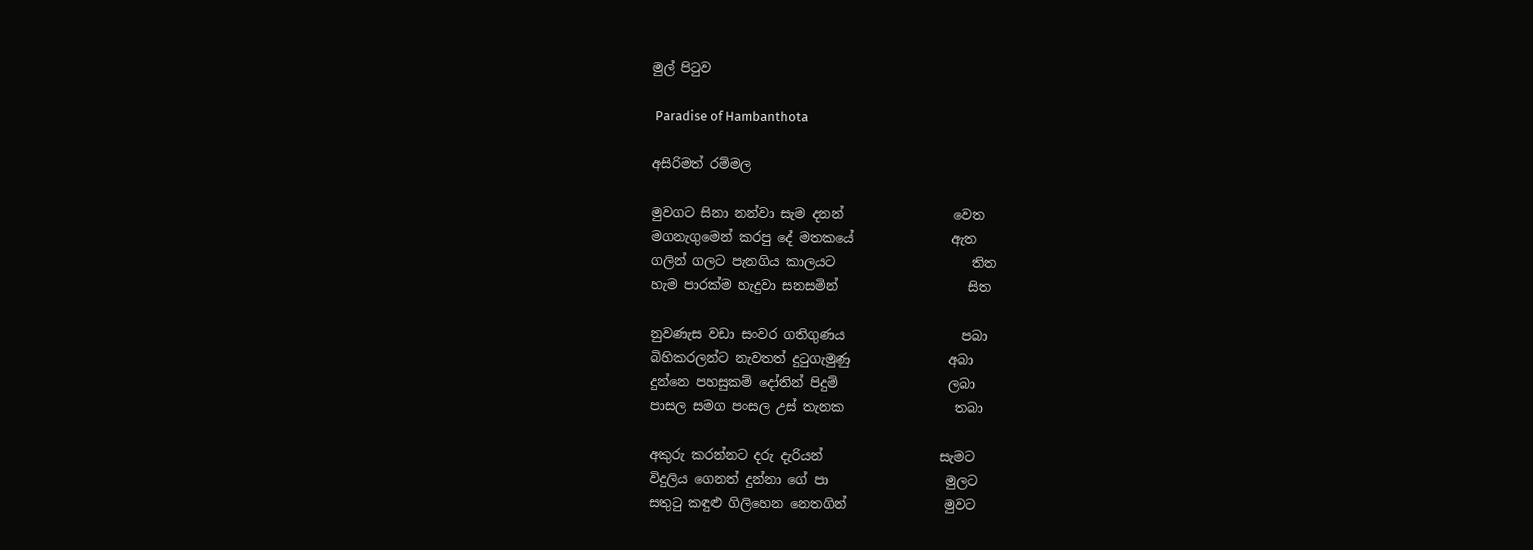මුල් පිටුව

 Paradise of Hambanthota

අසිරිමත් රම්මල

මුවගට සිනා නන්වා සැම දනන්                 වෙත
මගනැගුමෙන් කරපු දේ මතකයේ               ඇත
ගලින් ගලට පැනගිය කාලයට                     තිත
හැම පාරක්ම හැදුවා සනසමින්                    සිත

නුවණැස වඩා සංවර ගතිගුණය                  පබා
බිහිකරලන්ට නැවතත් දුටුගැමුණු               අබා
දුන්නෙ පහසුකම් දෝතින් පිදුම්                 ලබා
පාසල සමග පංසල උස් තැනක                 තබා

අකුරු කරන්නට දරු දැරියන්                  සැමට
විදුලිය ගෙනත් දුන්නා ගේ පා                  මුලට
සතුටු කඳුළු ගිලිහෙන නෙතගින්               මුවට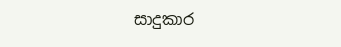සාදුකාර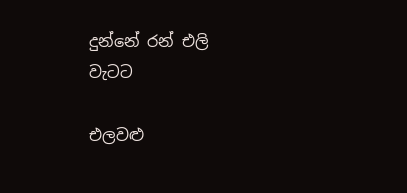දුන්නේ රන් එලි                        වැටට

එලවළු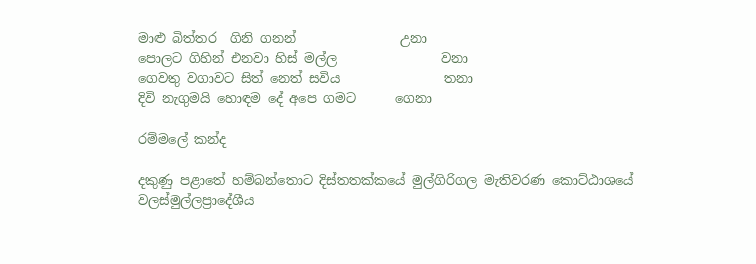මාළු බිත්තර  ගිනි ගනන්                උනා
පොලට ගිහින් එනවා හිස් මල්ල                වනා
ගෙවතු වගාවට සිත් නෙත් සවිය                තනා
දිවි නැගුමයි හොඳම දේ අපෙ ගමට      ගෙනා

රම්මලේ කන්ද

දකුණු පළාතේ හම්බන්තොට දිස්තතක්කයේ මුල්ගිරිගල මැතිවරණ කොට්ඨාශයේ වලස්මුල්ලප්‍රාදේශීය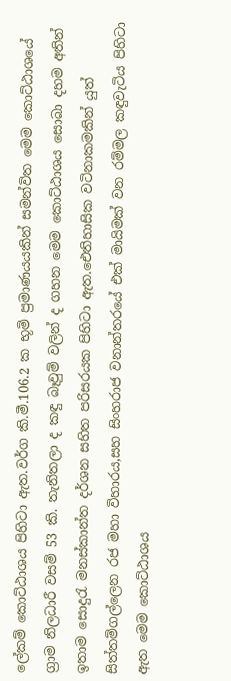ලේකම් කොට්ඨාශය පිහිටා ඇත.වර්ග කි.මී.106.2 ක භූමි ප්‍රමාණයයකින් සමන්විත මෙම කොට්ඨාශයේ ග්‍රාම නිලධාරී වසම් 53 කි. තැනිතලා ද කඳු බෑවුම් වලින් ද ගහන මෙම කොට්ඨාශය සොබා දහම අතින් ඉතාම සොදුරැ මනස්කාන්ත දර්ශන සහිත පරිසරයක පිහිටා ඇත.ඓතිහාසික වටිනාකමකින් යුත් සිත්තම්ගල්ලෙන රජ මහා විහාරය,සහ සිංහරාජ වනාන්තරයේ එක් මායිමක් වන රම්මල කඳුවැටිය පිහිටා ඇත මෙම කොට්ඨාශය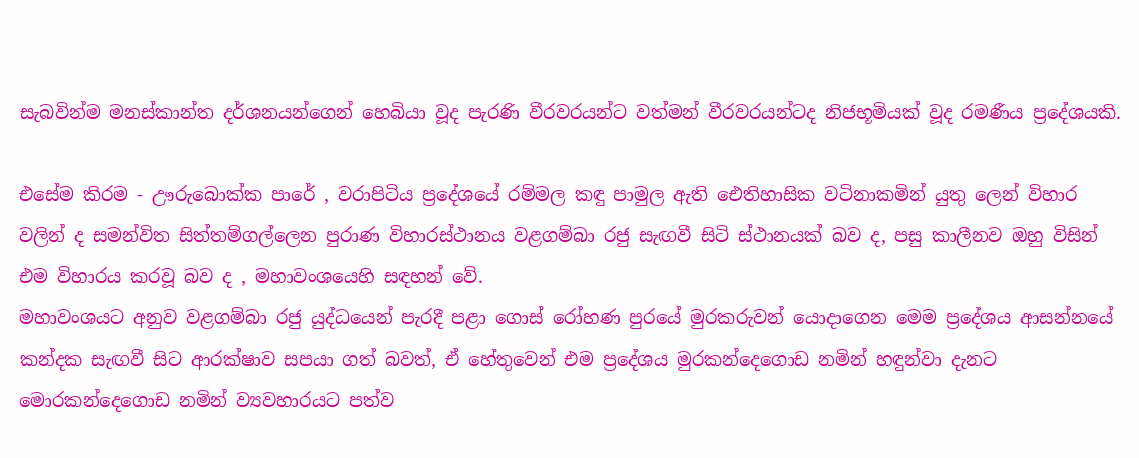සැබවින්ම මනස්කාන්ත දර්ශනයන්ගෙන් හෙබියා වූද පැරණි වීරවරයන්ට වත්මන් වීරවරයන්ටද නිජභූමියක් වූද රමණීය ප්‍රදේශයකි.

එසේම කිරම - ඌරුබොක්ක පාරේ , වරාපිටිය ප්‍රදේශයේ රම්මල කඳු පාමුල ඇති ඓතිහාසික වටිනාකමින් යුතු ලෙන් විහාර වලින් ද සමන්විත සිත්තම්ගල්ලෙන පුරාණ විහාරස්ථානය වළගම්බා රජු සැඟවී සිටි ස්ථානයක් බව ද, පසු කාලීනව ඔහු විසින් එම විහාරය කරවූ බව ද , මහාවංශයෙහි සඳහන් වේ.
මහාවංශයට අනුව වළගම්බා රජු යුද්ධයෙන් පැරදී පළා ගොස් රෝහණ පුරයේ මුරකරුවන් යොදාගෙන මෙම ප්‍රදේශය ආසන්නයේ කන්දක සැඟවී සිට ආරක්ෂාව සපයා ගත් බවත්, ඒ හේතුවෙන් එම ප්‍රදේශය මුරකන්දෙගොඩ නමින් හඳුන්වා දැනට මොරකන්දෙගොඩ නමින් ව්‍යවහාරයට පත්ව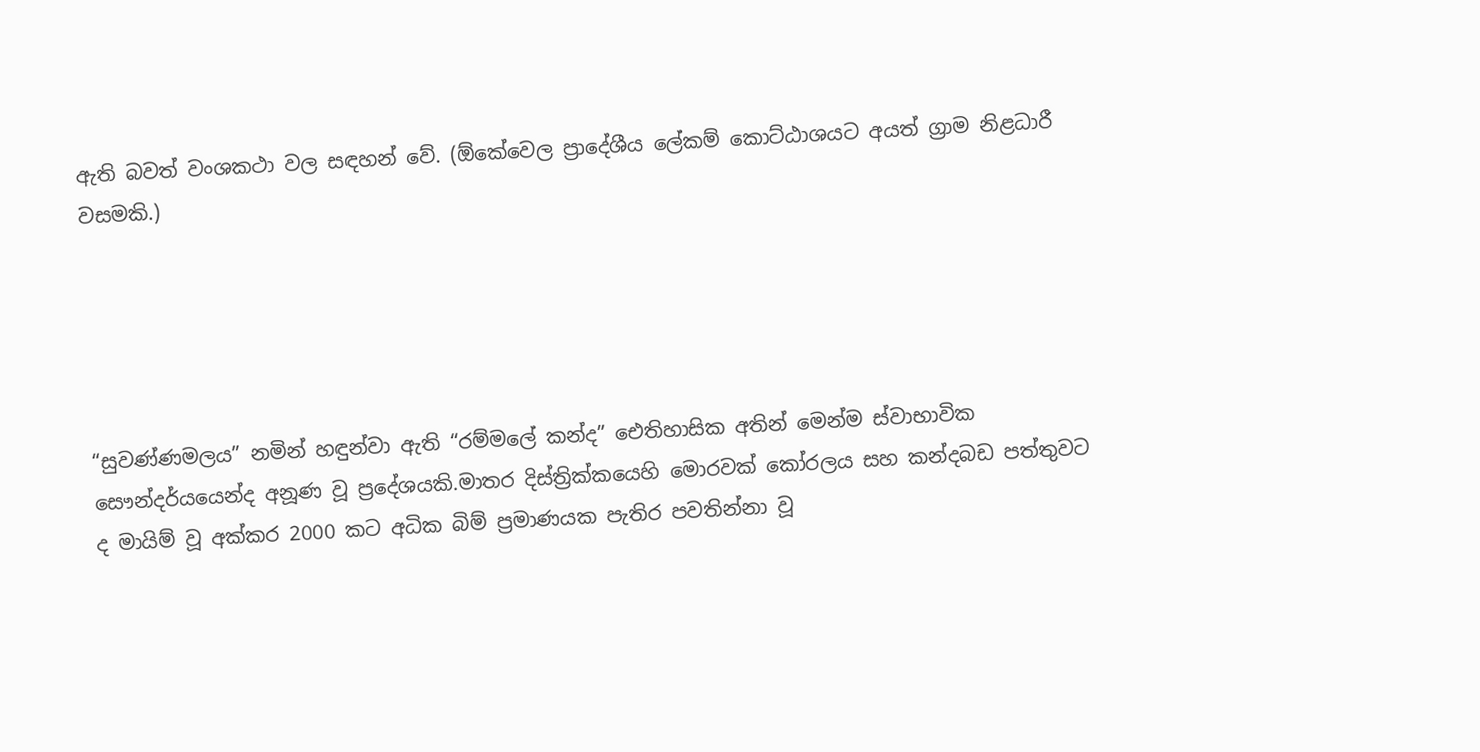ඇති බවත් වංශකථා වල සඳහන් වේ. (ඕකේවෙල ප්‍රාදේශීය ලේකම් කොට්ඨාශයට අයත් ග්‍රාම නිළධාරී වසමකි.)





“සුවණ්ණමලය” නමින් හඳුන්වා ඇති “රම්මලේ කන්ද” ඓතිහාසික අතින් මෙන්ම ස්වාභාවික සෞන්දර්යයෙන්ද අනූණ වූ ප්‍රදේශයකි.මාතර දිස්ත්‍රික්කයෙහි මොරවක් කෝරලය සහ කන්දබඩ පත්තුවට ද මායිම් වූ අක්කර 2000 කට අධික බිම් ප්‍රමාණයක පැතිර පවතින්නා වූ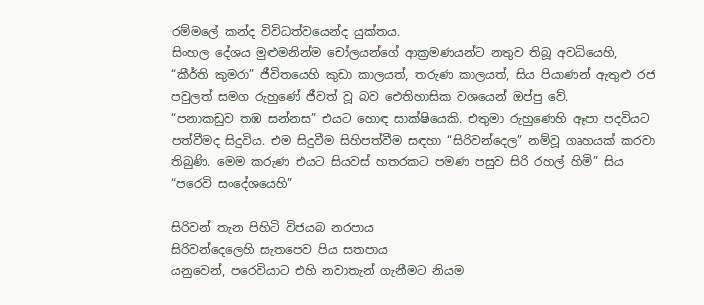රම්මලේ කන්ද විවිධත්වයෙන්ද යුක්තය.
සිංහල දේශය මුළුමනින්ම චෝලයන්ගේ ආක්‍රමණයන්ට නතුව තිබූ අවධියෙහි, “කීර්ති කුමරා” ජීවිතයෙහි කුඩා කාලයත්, තරුණ කාලයත්, සිය පියාණන් ඇතුළු රජ පවුලත් සමග රුහුණේ ජීවත් වූ බව ඓතිහාසික වශයෙන් ඔප්පු වේ.
“පනාකඩුව තඹ සන්නස” එයට හොඳ සාක්ෂියෙකි. එතුමා රුහුණෙහි ඈපා පදවියට පත්වීමද සිදුවිය. එම සිදුවීම සිහිපත්වීම සඳහා “සිරිවන්දෙල” නම්වූ ගෘහයක් කරවා තිබුණි. මෙම කරුණ එයට සියවස් හතරකට පමණ පසුව සිරි රහල් හිමි” සිය “පරෙවි සංදේශයෙහි”

සිරිවන් තැන පිහිටි විජයබ නරපාය
සිරිවන්දෙලෙහි සැතපෙව පිය සතපාය
යනුවෙන්, පරෙවියාට එහි නවාතැන් ගැනීමට නියම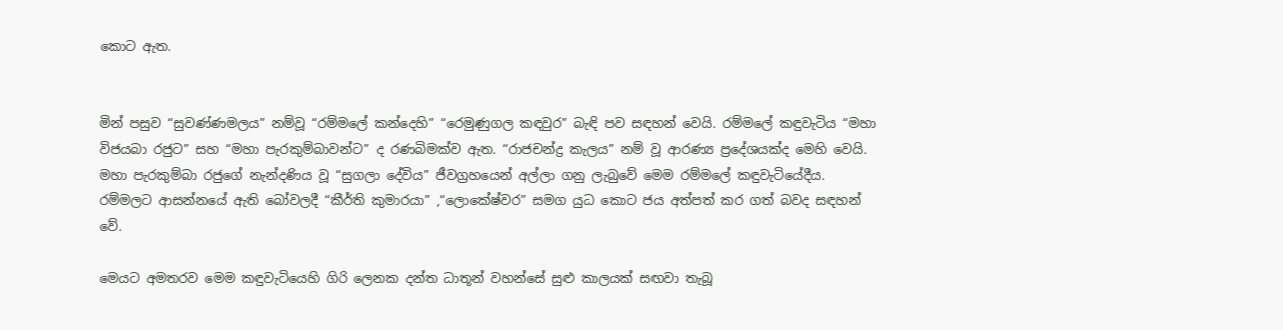කොට ඇත.


මින් පසුව “සුවණ්ණමලය” නම්වූ “රම්මලේ කන්දෙහි” “රෙමුණුගල කඳවුර” බැඳි පව සඳහන් වෙයි. රම්මලේ කඳුවැටිය “මහා විජයබා රජුට” සහ “මහා පැරකුම්බාවන්ට” ද රණබිමක්ව ඇත. “රාජචන්ද්‍ර කැලය” නම් වූ ආරණ්‍ය ප්‍රදේශයක්ද මෙහි වෙයි. මහා පැරකුම්බා රජුගේ නැන්දණිය වූ “සුගලා දේවිය” ජීවග්‍රහයෙන් අල්ලා ගනු ලැබුවේ මෙම රම්මලේ කඳුවැටියේදීය.
රම්මලට ආසන්නයේ ඇති බෝවලදී “කීර්ති කුමාරයා” ,“ලොකේෂ්වර” සමග යුධ කොට ජය අත්පත් කර ගත් බවද සඳහන් වේ.

මෙයට අමතරව මෙම කඳුවැටියෙහි ගිරි ලෙනක දන්ත ධාතූන් වහන්සේ සුළු කාලයක් සඟවා තැබූ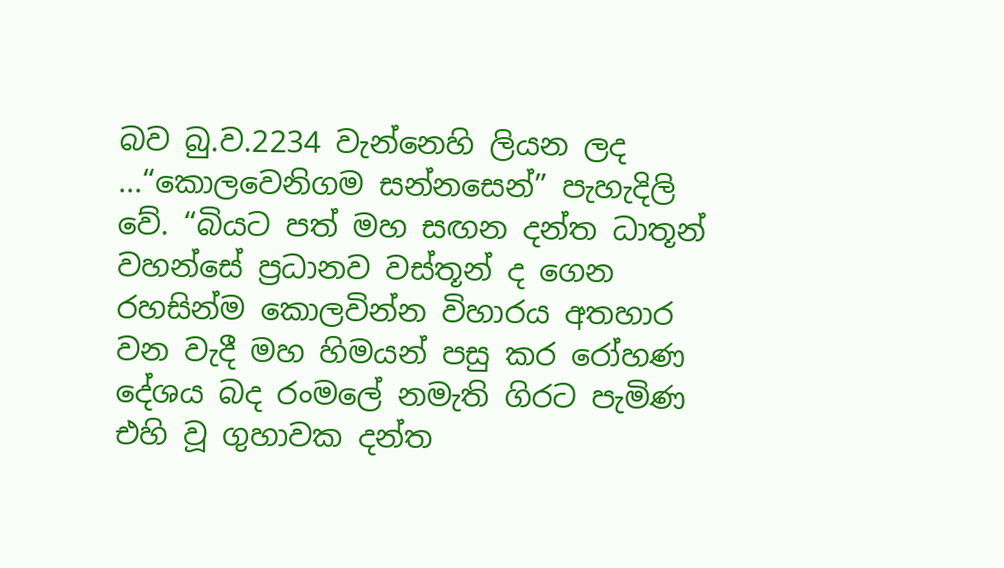බව බු.ව.2234 වැන්නෙහි ලියන ලද ...“කොලවෙනිගම සන්නසෙන්” පැහැදිලි වේ. “බියට පත් මහ සඟන දන්ත ධාතූන් වහන්සේ ප්‍රධානව වස්තූන් ද ගෙන රහසින්ම කොලවින්න විහාරය අතහාර වන වැදී මහ හිමයන් පසු කර රෝහණ දේශය බද රංමලේ නමැති ගිරට පැමිණ එහි වූ ගුහාවක දන්ත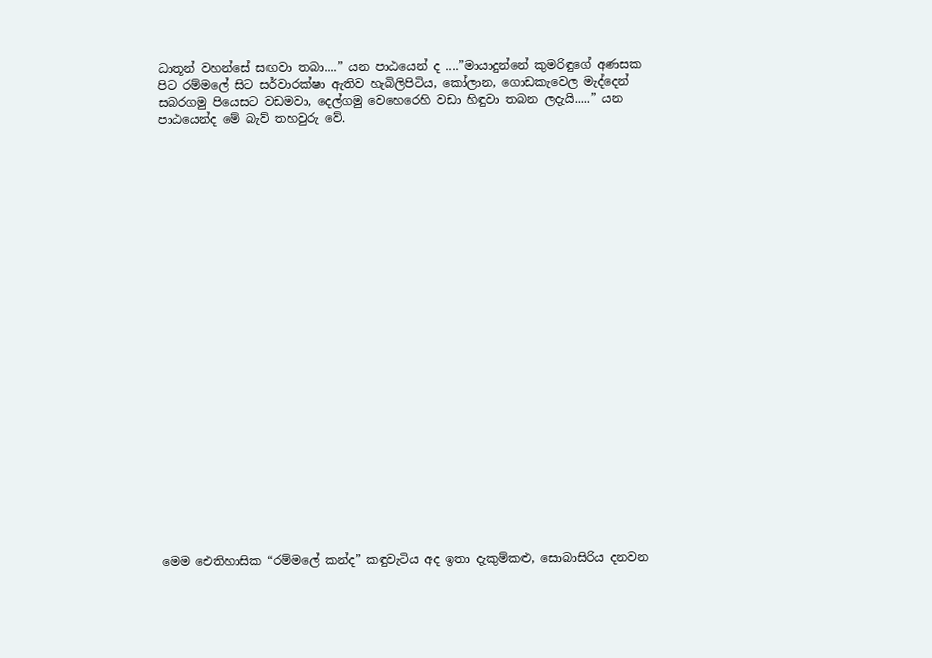ධාතූන් වහන්සේ සඟවා තබා....” යන පාඨයෙන් ද ....”මායාදුන්නේ කුමරිඳුගේ අණසක පිට රම්මලේ සිට සර්වාරක්ෂා ඇතිව හැබිලිපිටිය, කෝලාන, ගොඩකැවෙල මැද්දෙන් සබරගමු පියෙසට වඩමවා, දෙල්ගමු වෙහෙරෙහි වඩා හිඳුවා තබන ලදැයි.....” යන පාඨයෙන්ද මේ බැව් තහවුරු වේ.

























මෙම ඓතිහාසික “රම්මලේ කන්ද” කඳුවැටිය අද ඉතා දැකුම්කළු, සොබාසිරිය දනවන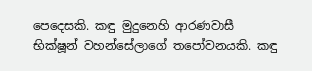පෙදෙසකි. කඳු මුදුනෙහි ආරණවාසී භික්ෂූන් වහන්සේලාගේ තපෝවනයකි. කඳු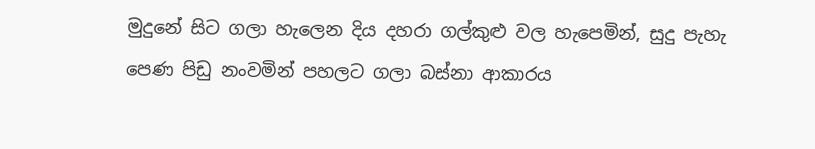මුදුනේ සිට ගලා හැලෙන දිය දහරා ගල්කුළු වල හැපෙමින්, සුදු පැහැ පෙණ පිඩු නංවමින් පහලට ගලා බස්නා ආකාරය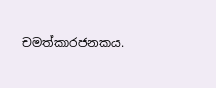චමත්කාරජනකය.